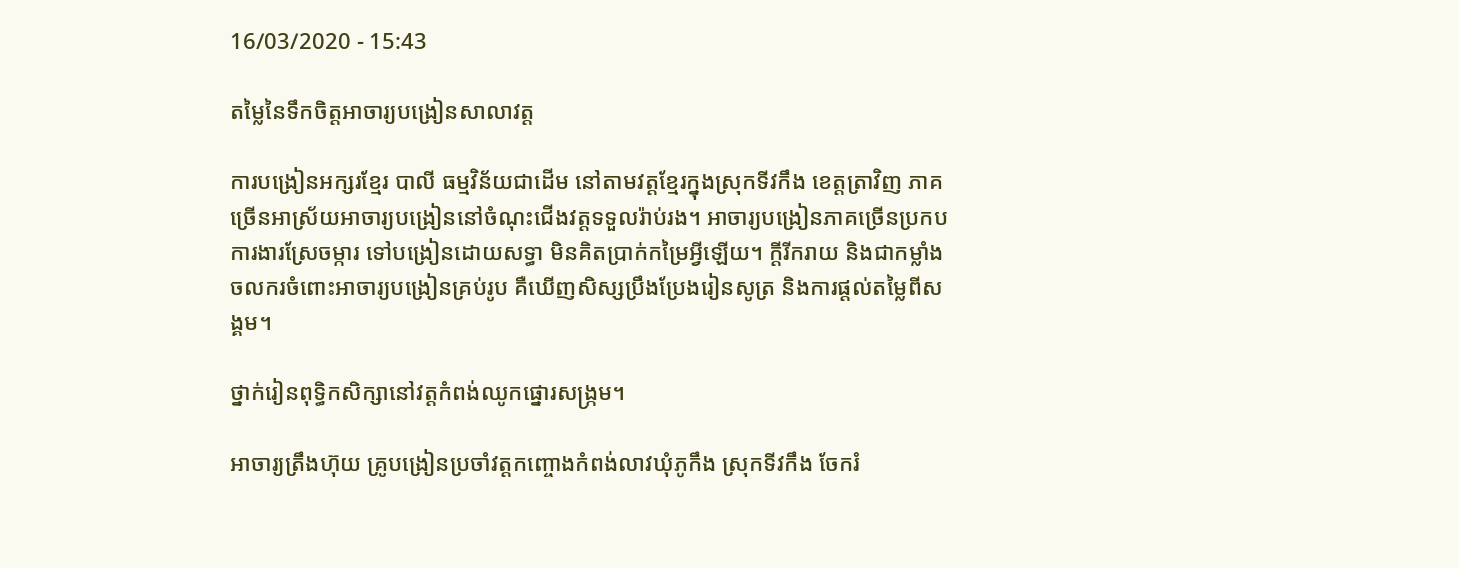16/03/2020 - 15:43

តម្លៃនៃទឹកចិត្តអាចារ្យបង្រៀនសាលាវត្ត

ការបង្រៀនអក្សរខ្មែរ បាលី ធម្មវិន័យជាដើម នៅតាមវត្តខ្មែរក្នុងស្រុកទីវកឹង ខេត្តត្រាវិញ ភាគច្រើនអាស្រ័យអាចារ្យបង្រៀននៅចំណុះជើងវត្តទទួលរ៉ាប់រង។ អាចារ្យបង្រៀនភាគច្រើនប្រកបការងារស្រែចម្ការ ទៅបង្រៀនដោយសទ្ធា មិនគិតប្រាក់កម្រៃអ្វីឡើយ។ ក្ដីរីករាយ និងជាកម្លាំងចលករចំពោះអាចារ្យបង្រៀនគ្រប់រូប គឺឃើញសិស្សប្រឹងប្រែងរៀនសូត្រ និងការផ្ដល់តម្លៃពីសង្គម។

ថ្នាក់រៀនពុទ្ធិកសិក្សានៅវត្តកំពង់ឈូកផ្នោរសង្ក្រម។

អាចារ្យត្រឹងហ៊ុយ គ្រូបង្រៀនប្រចាំវត្តកញ្ចោងកំពង់លាវឃុំភូកឹង ស្រុកទីវកឹង ចែករំ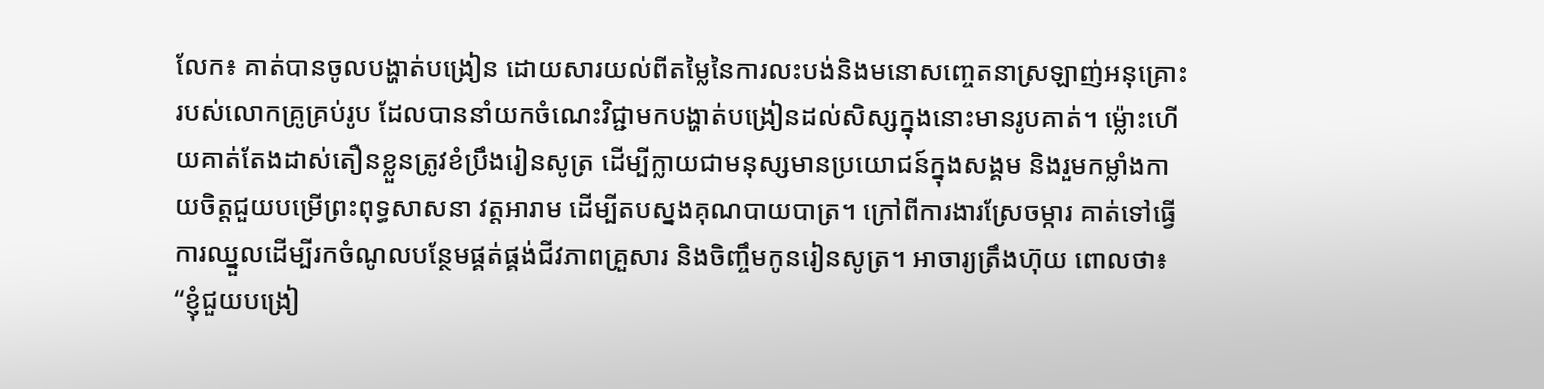លែក៖ គាត់បានចូលបង្ហាត់បង្រៀន ដោយសារយល់ពីតម្លៃនៃការលះបង់និងមនោសញ្ចេតនាស្រឡាញ់អនុគ្រោះរបស់លោកគ្រូគ្រប់រូប ដែលបាននាំយកចំណេះវិជ្ជាមកបង្ហាត់បង្រៀនដល់សិស្សក្នុងនោះមានរូបគាត់។ ម្ល៉ោះហើយគាត់តែងដាស់តឿនខ្លួនត្រូវខំប្រឹងរៀនសូត្រ ដើម្បីក្លាយជាមនុស្សមានប្រយោជន៍ក្នុងសង្គម និងរួមកម្លាំងកាយចិត្តជួយបម្រើព្រះពុទ្ធសាសនា វត្តអារាម ដើម្បីតបស្នងគុណបាយបាត្រ។ ក្រៅពីការងារស្រែចម្ការ គាត់ទៅធ្វើការឈ្នួលដើម្បីរកចំណូលបន្ថែមផ្គត់ផ្គង់ជីវភាពគ្រួសារ និងចិញ្ចឹមកូនរៀនសូត្រ។ អាចារ្យត្រឹងហ៊ុយ ពោលថា៖ “ខ្ញុំជួយបង្រៀ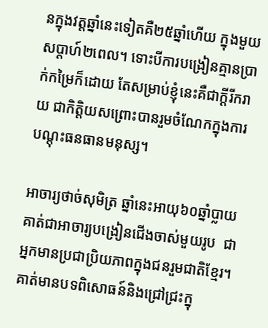នក្នុងវត្តឆ្នាំនេះទៀតគឺ២៥ឆ្នាំហើយ ក្នុងមួយសប្ដាហ៍២ពេល។ ទោះបីការបង្រៀនគ្មានប្រាក់កម្រៃក៏ដោយ តែសម្រាប់ខ្ញុំនេះគឺជាក្តីរីករាយ ជាកិត្តិយសព្រោះបានរួមចំណែកក្នុងការបណ្ដុះធនធានមនុស្ស។

អាចារ្យថាច់សុមិត្រ ឆ្នាំនេះអាយុ៦០ឆ្នាំប្លាយ គាត់ជាអាចារ្យបង្រៀនជើងចាស់មួយរូប  ជាអ្នកមានប្រជាប្រិយភាពក្នុងជនរួមជាតិខ្មែរ។ គាត់មានបទពិសោធន៍និងជ្រៅជ្រះក្នុ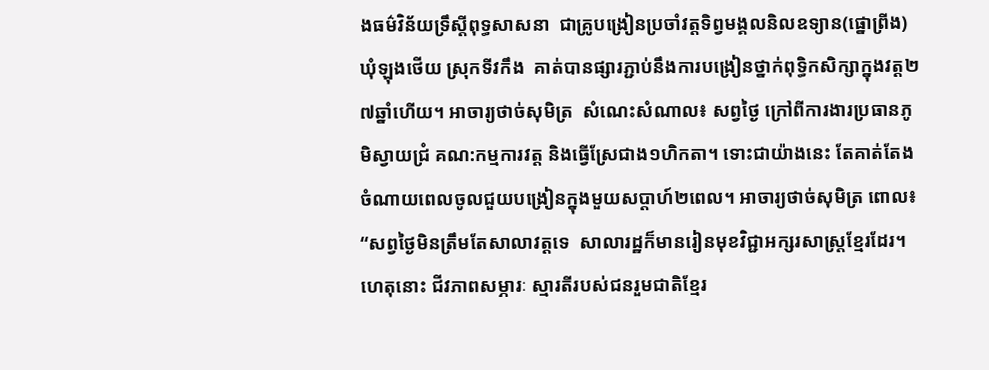ងធម៌វិន័យទ្រឹស្ដីពុទ្ធសាសនា  ជាគ្រូបង្រៀនប្រចាំវត្តទិព្វមង្គលនិលឧទ្យាន(ផ្នោព្រីង) ឃុំឡុងថើយ ស្រុកទីវកឹង  គាត់បានផ្សារភ្ជាប់នឹងការបង្រៀនថ្នាក់ពុទ្ធិកសិក្សាក្នុងវត្ត២៧ឆ្នាំហើយ។ អាចារ្យថាច់សុមិត្រ  សំណេះសំណាល៖ សព្វថ្ងៃ ក្រៅពីការងារប្រធានភូមិស្វាយជ្រំ គណ:កម្មការវត្ត និងធ្វើស្រែជាង១ហិកតា។ ទោះជាយ៉ាងនេះ តែគាត់តែងចំណាយពេលចូលជួយបង្រៀនក្នុងមួយសប្ដាហ៍២ពេល។ អាចារ្យថាច់សុមិត្រ ពោល៖ “សព្វថ្ងៃមិនត្រឹមតែសាលាវត្តទេ  សាលារដ្ឋក៏មានរៀនមុខវិជ្ជាអក្សរសាស្ត្រខ្មែរដែរ។ ហេតុនោះ ជីវភាពសម្ភារៈ ស្មារតីរបស់ជនរួមជាតិខ្មែរ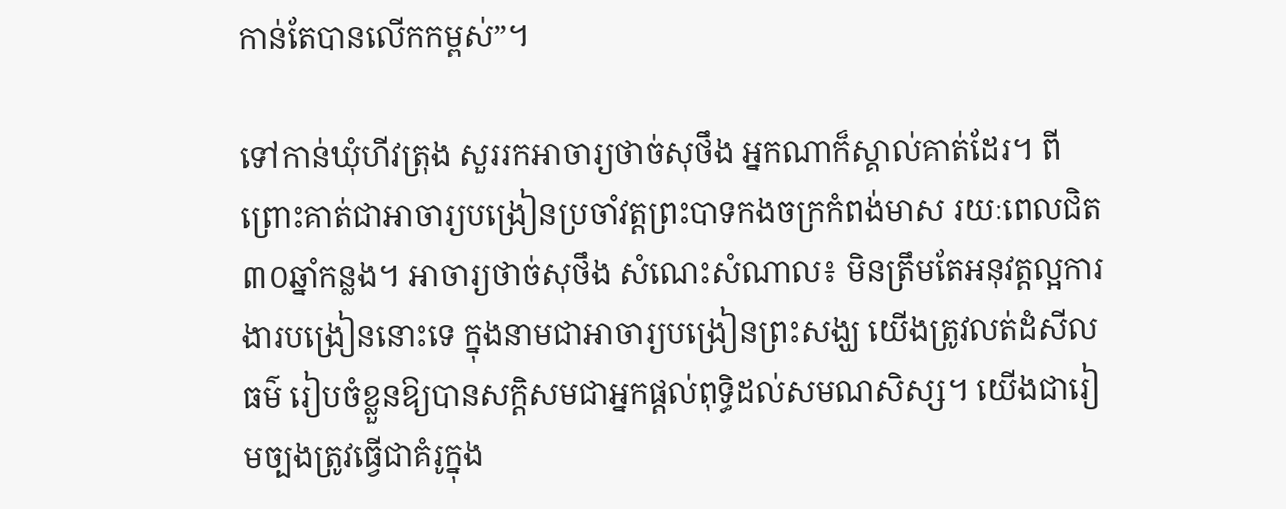កាន់តែបានលើកកម្ពស់”។

ទៅកាន់ឃុំហីវត្រុង សួររកអាចារ្យថាច់សុថឹង អ្នកណាក៏ស្គាល់គាត់ដែរ។ ពីព្រោះគាត់ជាអាចារ្យបង្រៀនប្រចាំវត្តព្រះបាទកងចក្រកំពង់មាស រយៈពេលជិត៣០ឆ្នាំកន្លង។ អាចារ្យថាច់សុថឹង សំណេះសំណាល៖ មិនត្រឹមតែអនុវត្តល្អការងារបង្រៀននោះទេ ក្នុងនាមជាអាចារ្យបង្រៀនព្រះសង្ឃ យើងត្រូវលត់ដំសីលធម៌ រៀបចំខ្លួនឱ្យបានសក្ដិសមជាអ្នកផ្ដល់ពុទ្ធិដល់សមណសិស្ស។ យើងជារៀមច្បងត្រូវធ្វើជាគំរូក្នុង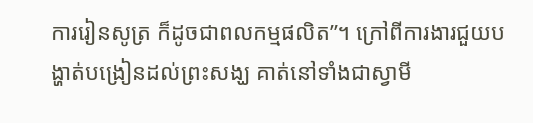ការរៀនសូត្រ ក៏ដូចជាពលកម្មផលិត”។ ក្រៅពីការងារជួយបង្ហាត់បង្រៀនដល់ព្រះសង្ឃ គាត់នៅទាំងជាស្វាមី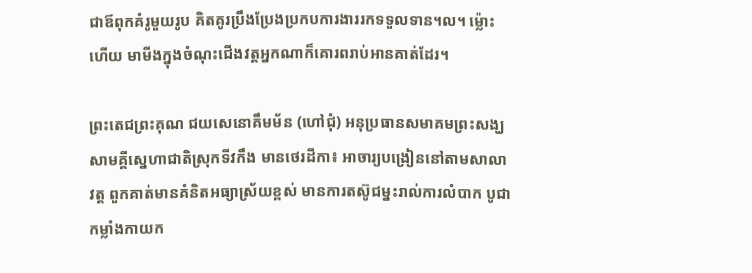ជាឪពុកគំរូមួយរូប គិតគូរប្រឹងប្រែងប្រកបការងាររកទទួលទាន។ល។ ម្ល៉ោះហើយ មាមីងក្នុងចំណុះជើងវត្តអ្នកណាក៏គោរពរាប់អានគាត់ដែរ។

ព្រះតេជព្រះគុណ ជយសេនោគឹមម័ន (ហៅជុំ) អនុប្រធានសមាគមព្រះសង្ឃសាមគ្គីស្នេហាជាតិស្រុកទីវកឹង មានថេរដីកា៖ អាចារ្យបង្រៀននៅតាមសាលាវត្ត ពួកគាត់មានគំនិតអធ្យាស្រ័យខ្ពស់ មានការតស៊ូជម្នះរាល់ការលំបាក បូជាកម្លាំងកាយក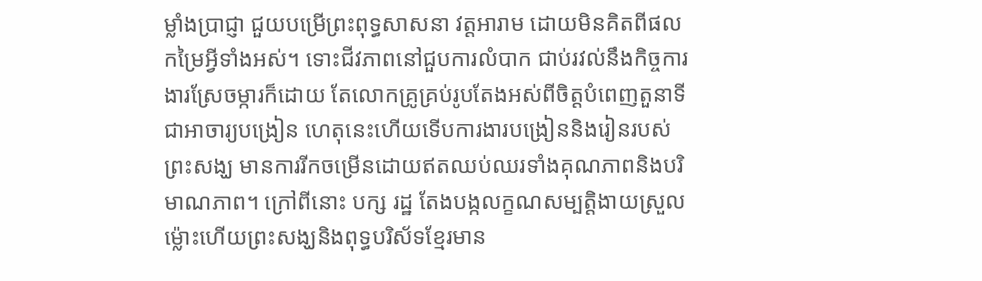ម្លាំងប្រាជ្ញា ជួយបម្រើព្រះពុទ្ធសាសនា វត្តអារាម ដោយមិនគិតពីផលកម្រៃអ្វីទាំងអស់។ ទោះជីវភាពនៅជួបការលំបាក ជាប់រវល់នឹងកិច្ចការងារស្រែចម្ការក៏ដោយ តែលោកគ្រូគ្រប់រូបតែងអស់ពីចិត្តបំពេញតួនាទីជាអាចារ្យបង្រៀន ហេតុនេះហើយទើបការងារបង្រៀននិងរៀនរបស់ព្រះសង្ឃ មានការរីកចម្រើនដោយឥតឈប់ឈរទាំងគុណភាពនិងបរិមាណភាព។ ក្រៅពីនោះ បក្ស រដ្ឋ តែងបង្កលក្ខណសម្បត្តិងាយស្រួល  ម្ល៉ោះហើយព្រះសង្ឃនិងពុទ្ធបរិស័ទខ្មែរមាន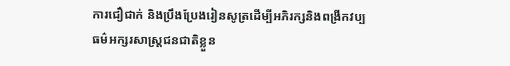ការជឿជាក់ និងប្រឹងប្រែងរៀនសូត្រដើម្បីអភិរក្សនិងពង្រីកវប្បធម៌អក្សរសាស្រ្តជនជាតិខ្លួន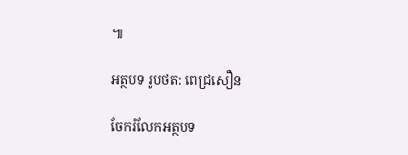៕

អត្ថបទ រូបថត: ពេជ្រសឿន

ចែករំលែកអត្ថបទ